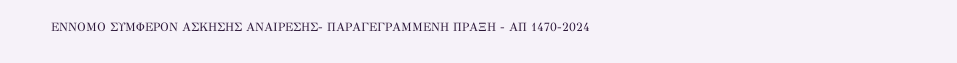ΕΝΝΟΜΟ ΣΥΜΦΕΡΟΝ ΑΣΚΗΣΗΣ ΑΝΑΙΡΕΣΗΣ- ΠΑΡΑΓΕΓΡΑΜΜΕΝΗ ΠΡΑΞΗ - ΑΠ 1470-2024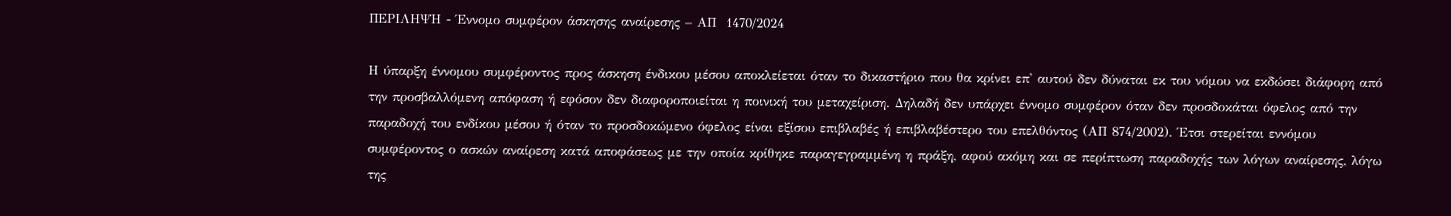ΠΕΡΙΛΗΨΗ - Έννομο συμφέρον άσκησης αναίρεσης – ΑΠ  1470/2024

Η ύπαρξη έννομου συμφέροντος προς άσκηση ένδικου μέσου αποκλείεται όταν το δικαστήριο που θα κρίνει επ' αυτού δεν δύναται εκ του νόμου να εκδώσει διάφορη από την προσβαλλόμενη απόφαση ή εφόσον δεν διαφοροποιείται η ποινική του μεταχείριση. Δηλαδή δεν υπάρχει έννομο συμφέρον όταν δεν προσδοκάται όφελος από την παραδοχή του ενδίκου μέσου ή όταν το προσδοκώμενο όφελος είναι εξίσου επιβλαβές ή επιβλαβέστερο του επελθόντος (ΑΠ 874/2002). Έτσι στερείται εννόμου συμφέροντος ο ασκών αναίρεση κατά αποφάσεως με την οποία κρίθηκε παραγεγραμμένη η πράξη, αφού ακόμη και σε περίπτωση παραδοχής των λόγων αναίρεσης, λόγω της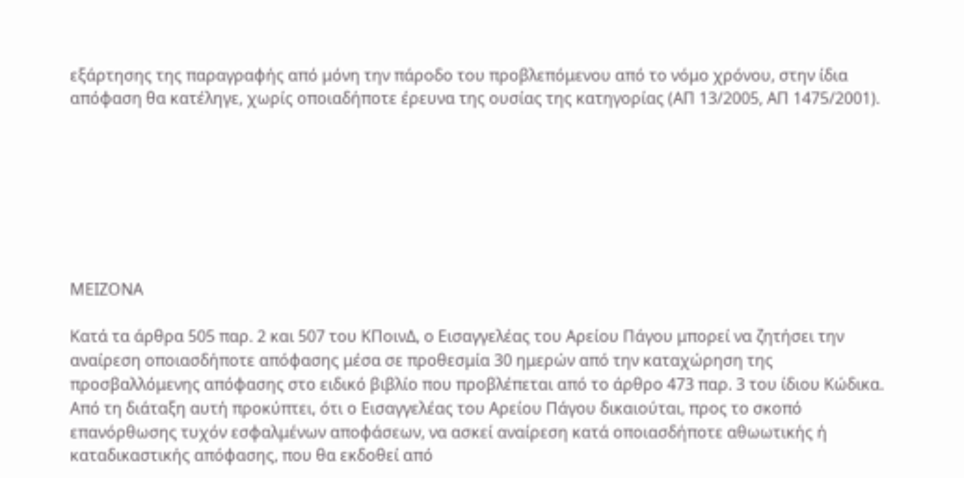εξάρτησης της παραγραφής από μόνη την πάροδο του προβλεπόμενου από το νόμο χρόνου, στην ίδια απόφαση θα κατέληγε, χωρίς οποιαδήποτε έρευνα της ουσίας της κατηγορίας (ΑΠ 13/2005, ΑΠ 1475/2001).







ΜΕΙΖΟΝΑ

Κατά τα άρθρα 505 παρ. 2 και 507 του ΚΠοινΔ, ο Εισαγγελέας του Αρείου Πάγου μπορεί να ζητήσει την αναίρεση οποιασδήποτε απόφασης μέσα σε προθεσμία 30 ημερών από την καταχώρηση της προσβαλλόμενης απόφασης στο ειδικό βιβλίο που προβλέπεται από το άρθρο 473 παρ. 3 του ίδιου Κώδικα. Από τη διάταξη αυτή προκύπτει, ότι ο Εισαγγελέας του Αρείου Πάγου δικαιούται, προς το σκοπό επανόρθωσης τυχόν εσφαλμένων αποφάσεων, να ασκεί αναίρεση κατά οποιασδήποτε αθωωτικής ή καταδικαστικής απόφασης, που θα εκδοθεί από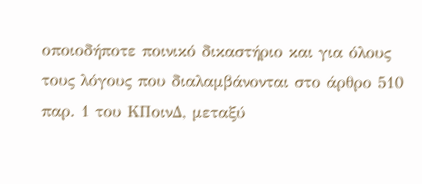οποιοδήποτε ποινικό δικαστήριο και για όλους τους λόγους που διαλαμβάνονται στο άρθρο 510 παρ. 1 του ΚΠοινΔ, μεταξύ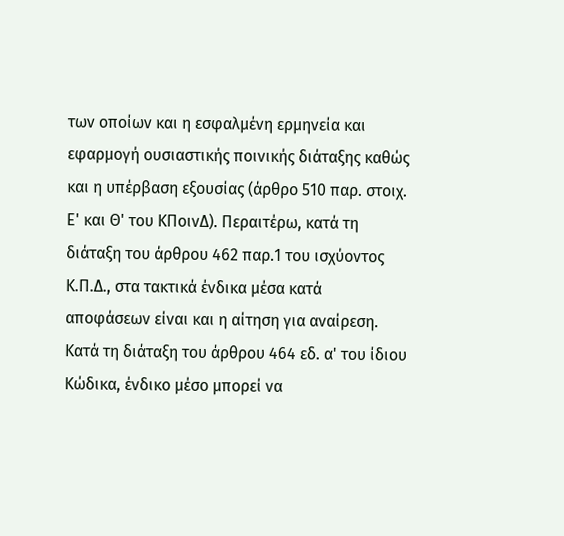των οποίων και η εσφαλμένη ερμηνεία και εφαρμογή ουσιαστικής ποινικής διάταξης καθώς και η υπέρβαση εξουσίας (άρθρο 510 παρ. στοιχ. Ε' και Θ' του ΚΠοινΔ). Περαιτέρω, κατά τη διάταξη του άρθρου 462 παρ.1 του ισχύοντος Κ.Π.Δ., στα τακτικά ένδικα μέσα κατά αποφάσεων είναι και η αίτηση για αναίρεση. Κατά τη διάταξη του άρθρου 464 εδ. α' του ίδιου Κώδικα, ένδικο μέσο μπορεί να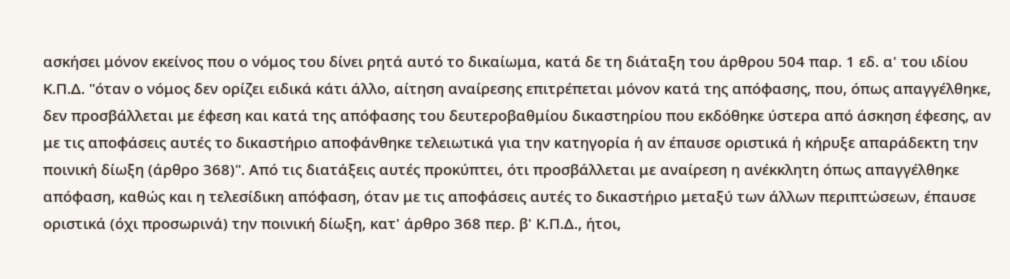ασκήσει μόνον εκείνος που ο νόμος του δίνει ρητά αυτό το δικαίωμα, κατά δε τη διάταξη του άρθρου 504 παρ. 1 εδ. α' του ιδίου Κ.Π.Δ. "όταν ο νόμος δεν ορίζει ειδικά κάτι άλλο, αίτηση αναίρεσης επιτρέπεται μόνον κατά της απόφασης, που, όπως απαγγέλθηκε, δεν προσβάλλεται με έφεση και κατά της απόφασης του δευτεροβαθμίου δικαστηρίου που εκδόθηκε ύστερα από άσκηση έφεσης, αν με τις αποφάσεις αυτές το δικαστήριο αποφάνθηκε τελειωτικά για την κατηγορία ή αν έπαυσε οριστικά ή κήρυξε απαράδεκτη την ποινική δίωξη (άρθρο 368)". Από τις διατάξεις αυτές προκύπτει, ότι προσβάλλεται με αναίρεση η ανέκκλητη όπως απαγγέλθηκε απόφαση, καθώς και η τελεσίδικη απόφαση, όταν με τις αποφάσεις αυτές το δικαστήριο μεταξύ των άλλων περιπτώσεων, έπαυσε οριστικά (όχι προσωρινά) την ποινική δίωξη, κατ' άρθρο 368 περ. β' Κ.Π.Δ., ήτοι,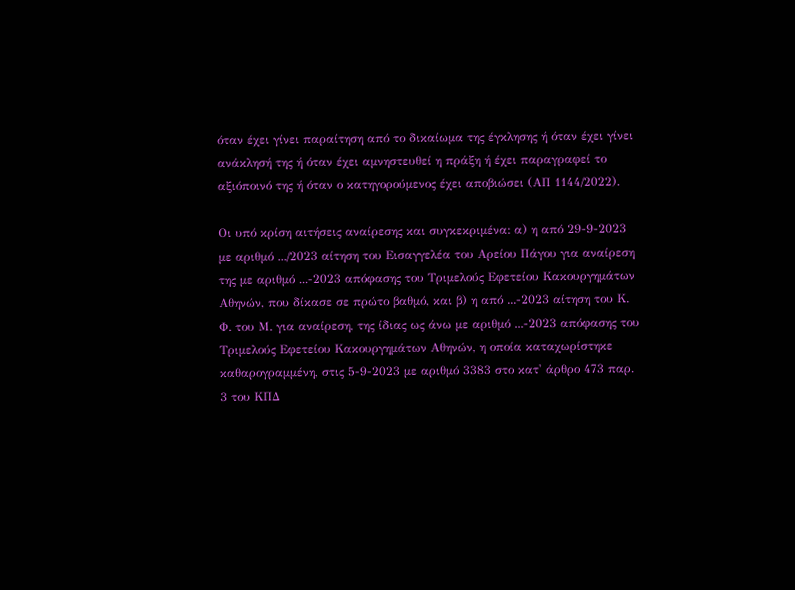όταν έχει γίνει παραίτηση από το δικαίωμα της έγκλησης ή όταν έχει γίνει ανάκλησή της ή όταν έχει αμνηστευθεί η πράξη ή έχει παραγραφεί το αξιόποινό της ή όταν ο κατηγορούμενος έχει αποβιώσει (ΑΠ 1144/2022).

Οι υπό κρίση αιτήσεις αναίρεσης και συγκεκριμένα: α) η από 29-9-2023 με αριθμό .../2023 αίτηση του Εισαγγελέα του Αρείου Πάγου για αναίρεση της με αριθμό ...-2023 απόφασης του Τριμελούς Εφετείου Κακουργημάτων Αθηνών, που δίκασε σε πρώτο βαθμό, και β) η από ...-2023 αίτηση του Κ. Φ. του Μ. για αναίρεση, της ίδιας ως άνω με αριθμό ...-2023 απόφασης του Τριμελούς Εφετείου Κακουργημάτων Αθηνών, η οποία καταχωρίστηκε καθαρογραμμένη, στις 5-9-2023 με αριθμό 3383 στο κατ' άρθρο 473 παρ. 3 του ΚΠΔ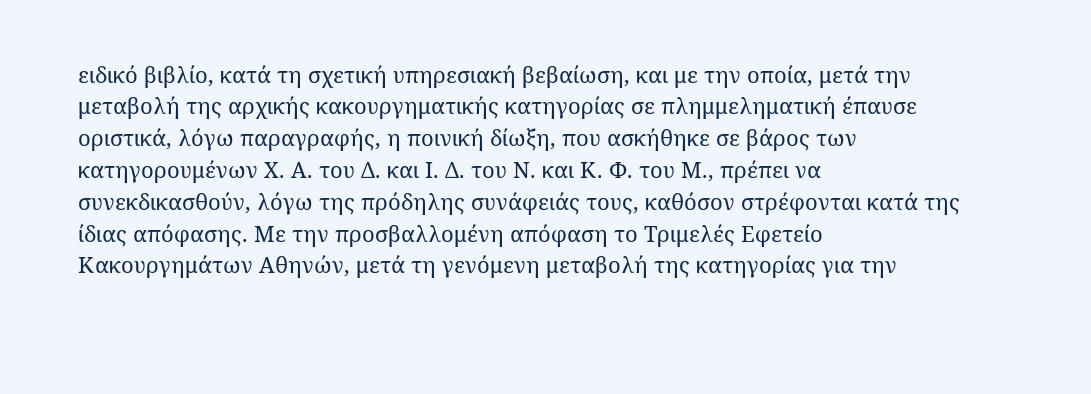ειδικό βιβλίο, κατά τη σχετική υπηρεσιακή βεβαίωση, και με την οποία, μετά την μεταβολή της αρχικής κακουργηματικής κατηγορίας σε πλημμεληματική έπαυσε οριστικά, λόγω παραγραφής, η ποινική δίωξη, που ασκήθηκε σε βάρος των κατηγορουμένων Χ. Α. του Δ. και Ι. Δ. του Ν. και Κ. Φ. του Μ., πρέπει να συνεκδικασθούν, λόγω της πρόδηλης συνάφειάς τους, καθόσον στρέφονται κατά της ίδιας απόφασης. Με την προσβαλλομένη απόφαση το Τριμελές Εφετείο Κακουργημάτων Αθηνών, μετά τη γενόμενη μεταβολή της κατηγορίας για την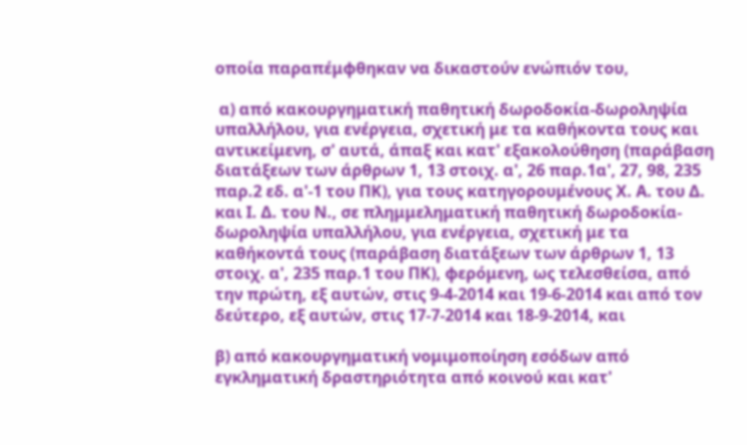οποία παραπέμφθηκαν να δικαστούν ενώπιόν του,

 α) από κακουργηματική παθητική δωροδοκία-δωροληψία υπαλλήλου, για ενέργεια, σχετική με τα καθήκοντα τους και αντικείμενη, σ' αυτά, άπαξ και κατ' εξακολούθηση (παράβαση διατάξεων των άρθρων 1, 13 στοιχ. α', 26 παρ.1α', 27, 98, 235 παρ.2 εδ. α'-1 του ΠΚ), για τους κατηγορουμένους Χ. Α. του Δ. και Ι. Δ. του Ν., σε πλημμεληματική παθητική δωροδοκία-δωροληψία υπαλλήλου, για ενέργεια, σχετική με τα καθήκοντά τους (παράβαση διατάξεων των άρθρων 1, 13 στοιχ. α', 235 παρ.1 του ΠΚ), φερόμενη, ως τελεσθείσα, από την πρώτη, εξ αυτών, στις 9-4-2014 και 19-6-2014 και από τον δεύτερο, εξ αυτών, στις 17-7-2014 και 18-9-2014, και

β) από κακουργηματική νομιμοποίηση εσόδων από εγκληματική δραστηριότητα από κοινού και κατ'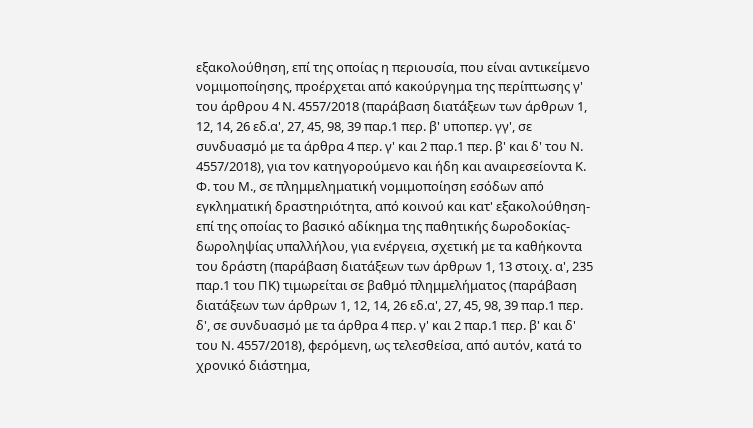εξακολούθηση, επί της οποίας η περιουσία, που είναι αντικείμενο νομιμοποίησης, προέρχεται από κακούργημα της περίπτωσης γ' του άρθρου 4 Ν. 4557/2018 (παράβαση διατάξεων των άρθρων 1, 12, 14, 26 εδ.α', 27, 45, 98, 39 παρ.1 περ. β' υποπερ. γγ', σε συνδυασμό με τα άρθρα 4 περ. γ' και 2 παρ.1 περ. β' και δ' του Ν. 4557/2018), για τον κατηγορούμενο και ήδη και αναιρεσείοντα Κ. Φ. του Μ., σε πλημμεληματική νομιμοποίηση εσόδων από εγκληματική δραστηριότητα, από κοινού και κατ' εξακολούθηση-επί της οποίας το βασικό αδίκημα της παθητικής δωροδοκίας-δωροληψίας υπαλλήλου, για ενέργεια, σχετική με τα καθήκοντα του δράστη (παράβαση διατάξεων των άρθρων 1, 13 στοιχ. α', 235 παρ.1 του ΠΚ) τιμωρείται σε βαθμό πλημμελήματος (παράβαση διατάξεων των άρθρων 1, 12, 14, 26 εδ.α', 27, 45, 98, 39 παρ.1 περ. δ', σε συνδυασμό με τα άρθρα 4 περ. γ' και 2 παρ.1 περ. β' και δ' του Ν. 4557/2018), φερόμενη, ως τελεσθείσα, από αυτόν, κατά το χρονικό διάστημα,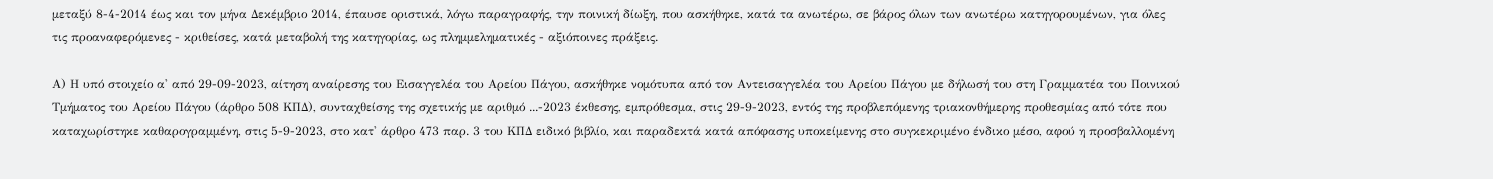μεταξύ 8-4-2014 έως και τον μήνα Δεκέμβριο 2014, έπαυσε οριστικά, λόγω παραγραφής, την ποινική δίωξη, που ασκήθηκε, κατά τα ανωτέρω, σε βάρος όλων των ανωτέρω κατηγορουμένων, για όλες τις προαναφερόμενες - κριθείσες, κατά μεταβολή της κατηγορίας, ως πλημμεληματικές - αξιόποινες πράξεις.

Α) Η υπό στοιχείο α' από 29-09-2023, αίτηση αναίρεσης του Εισαγγελέα του Αρείου Πάγου, ασκήθηκε νομότυπα από τον Αντεισαγγελέα του Αρείου Πάγου με δήλωσή του στη Γραμματέα του Ποινικού Τμήματος του Αρείου Πάγου (άρθρο 508 ΚΠΔ), συνταχθείσης της σχετικής με αριθμό ...-2023 έκθεσης, εμπρόθεσμα, στις 29-9-2023, εντός της προβλεπόμενης τριακονθήμερης προθεσμίας από τότε που καταχωρίστηκε καθαρογραμμένη, στις 5-9-2023, στο κατ' άρθρο 473 παρ. 3 του ΚΠΔ ειδικό βιβλίο, και παραδεκτά κατά απόφασης υποκείμενης στο συγκεκριμένο ένδικο μέσο, αφού η προσβαλλομένη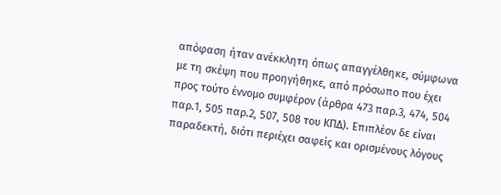απόφαση ήταν ανέκκλητη όπως απαγγέλθηκε, σύμφωνα με τη σκέψη που προηγήθηκε, από πρόσωπο που έχει προς τούτο έννομο συμφέρον (άρθρα 473 παρ.3, 474, 504 παρ.1, 505 παρ.2, 507, 508 του ΚΠΔ). Επιπλέον δε είναι παραδεκτή, διότι περιέχει σαφείς και ορισμένους λόγους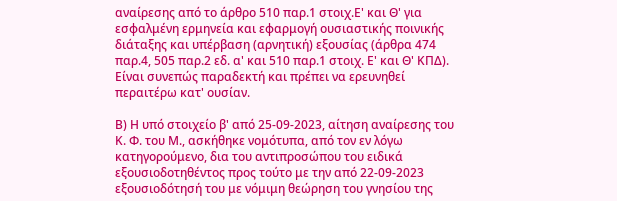αναίρεσης από το άρθρο 510 παρ.1 στοιχ.Ε' και Θ' για εσφαλμένη ερμηνεία και εφαρμογή ουσιαστικής ποινικής διάταξης και υπέρβαση (αρνητική) εξουσίας (άρθρα 474 παρ.4, 505 παρ.2 εδ. α' και 510 παρ.1 στοιχ. Ε' και Θ' ΚΠΔ). Είναι συνεπώς παραδεκτή και πρέπει να ερευνηθεί περαιτέρω κατ' ουσίαν.

Β) Η υπό στοιχείο β' από 25-09-2023, αίτηση αναίρεσης του Κ. Φ. του Μ., ασκήθηκε νομότυπα, από τον εν λόγω κατηγορούμενο, δια του αντιπροσώπου του ειδικά εξουσιοδοτηθέντος προς τούτο με την από 22-09-2023 εξουσιοδότησή του με νόμιμη θεώρηση του γνησίου της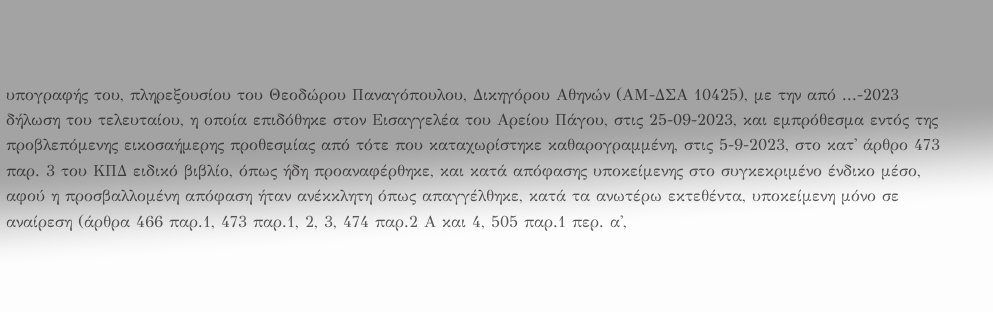υπογραφής του, πληρεξουσίου του Θεοδώρου Παναγόπουλου, Δικηγόρου Αθηνών (ΑΜ-ΔΣΑ 10425), με την από ...-2023 δήλωση του τελευταίου, η οποία επιδόθηκε στον Εισαγγελέα του Αρείου Πάγου, στις 25-09-2023, και εμπρόθεσμα εντός της προβλεπόμενης εικοσαήμερης προθεσμίας από τότε που καταχωρίστηκε καθαρογραμμένη, στις 5-9-2023, στο κατ' άρθρο 473 παρ. 3 του ΚΠΔ ειδικό βιβλίο, όπως ήδη προαναφέρθηκε, και κατά απόφασης υποκείμενης στο συγκεκριμένο ένδικο μέσο, αφού η προσβαλλομένη απόφαση ήταν ανέκκλητη όπως απαγγέλθηκε, κατά τα ανωτέρω εκτεθέντα, υποκείμενη μόνο σε αναίρεση (άρθρα 466 παρ.1, 473 παρ.1, 2, 3, 474 παρ.2 Α και 4, 505 παρ.1 περ. α',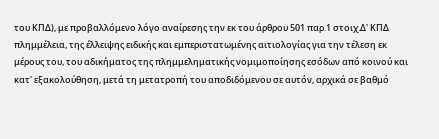του ΚΠΔ), με προβαλλόμενο λόγο αναίρεσης την εκ του άρθρου 501 παρ.1 στοιχ.Δ' ΚΠΔ πλημμέλεια, της έλλειψης ειδικής και εμπεριστατωμένης αιτιολογίας για την τέλεση εκ μέρους του, του αδικήματος της πλημμεληματικής νομιμοποίησης εσόδων από κοινού και κατ' εξακολούθηση, μετά τη μετατροπή του αποδιδόμενου σε αυτόν, αρχικά σε βαθμό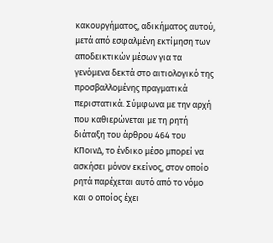κακουργήματος, αδικήματος αυτού, μετά από εσφαλμένη εκτίμηση των αποδεικτικών μέσων για τα γενόμενα δεκτά στο αιτιολογικό της προσβαλλομένης πραγματικά περιστατικά. Σύμφωνα με την αρχή που καθιερώνεται με τη ρητή διάταξη του άρθρου 464 του ΚΠοινΔ, το ένδικο μέσο μπορεί να ασκήσει μόνον εκείνος, στον οποίο ρητά παρέχεται αυτό από το νόμο και ο οποίος έχει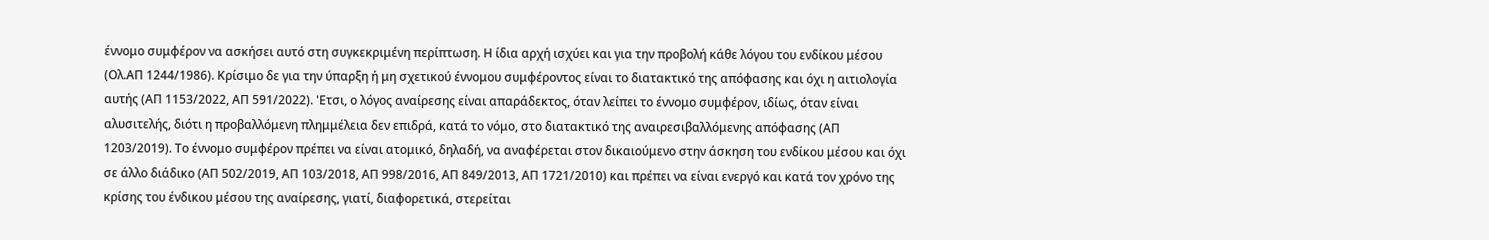έννομο συμφέρον να ασκήσει αυτό στη συγκεκριμένη περίπτωση. Η ίδια αρχή ισχύει και για την προβολή κάθε λόγου του ενδίκου μέσου (Ολ.ΑΠ 1244/1986). Κρίσιμο δε για την ύπαρξη ή μη σχετικού έννομου συμφέροντος είναι το διατακτικό της απόφασης και όχι η αιτιολογία αυτής (ΑΠ 1153/2022, ΑΠ 591/2022). 'Ετσι, ο λόγος αναίρεσης είναι απαράδεκτος, όταν λείπει το έννομο συμφέρον, ιδίως, όταν είναι αλυσιτελής, διότι η προβαλλόμενη πλημμέλεια δεν επιδρά, κατά το νόμο, στο διατακτικό της αναιρεσιβαλλόμενης απόφασης (ΑΠ 1203/2019). Το έννομο συμφέρον πρέπει να είναι ατομικό, δηλαδή, να αναφέρεται στον δικαιούμενο στην άσκηση του ενδίκου μέσου και όχι σε άλλο διάδικο (ΑΠ 502/2019, ΑΠ 103/2018, ΑΠ 998/2016, ΑΠ 849/2013, ΑΠ 1721/2010) και πρέπει να είναι ενεργό και κατά τον χρόνο της κρίσης του ένδικου μέσου της αναίρεσης, γιατί, διαφορετικά, στερείται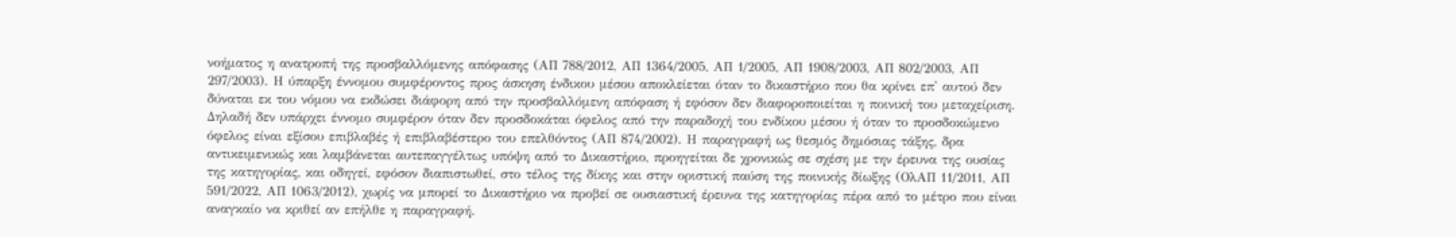νοήματος η ανατροπή της προσβαλλόμενης απόφασης (ΑΠ 788/2012, ΑΠ 1364/2005, ΑΠ 1/2005, ΑΠ 1908/2003, ΑΠ 802/2003, ΑΠ 297/2003). Η ύπαρξη έννομου συμφέροντος προς άσκηση ένδικου μέσου αποκλείεται όταν το δικαστήριο που θα κρίνει επ' αυτού δεν δύναται εκ του νόμου να εκδώσει διάφορη από την προσβαλλόμενη απόφαση ή εφόσον δεν διαφοροποιείται η ποινική του μεταχείριση. Δηλαδή δεν υπάρχει έννομο συμφέρον όταν δεν προσδοκάται όφελος από την παραδοχή του ενδίκου μέσου ή όταν το προσδοκώμενο όφελος είναι εξίσου επιβλαβές ή επιβλαβέστερο του επελθόντος (ΑΠ 874/2002). Η παραγραφή ως θεσμός δημόσιας τάξης, δρα αντικειμενικώς και λαμβάνεται αυτεπαγγέλτως υπόψη από το Δικαστήριο, προηγείται δε χρονικώς σε σχέση με την έρευνα της ουσίας της κατηγορίας, και οδηγεί, εφόσον διαπιστωθεί, στο τέλος της δίκης και στην οριστική παύση της ποινικής δίωξης (ΟλΑΠ 11/2011, ΑΠ 591/2022, ΑΠ 1063/2012), χωρίς να μπορεί το Δικαστήριο να προβεί σε ουσιαστική έρευνα της κατηγορίας πέρα από το μέτρο που είναι αναγκαίο να κριθεί αν επήλθε η παραγραφή.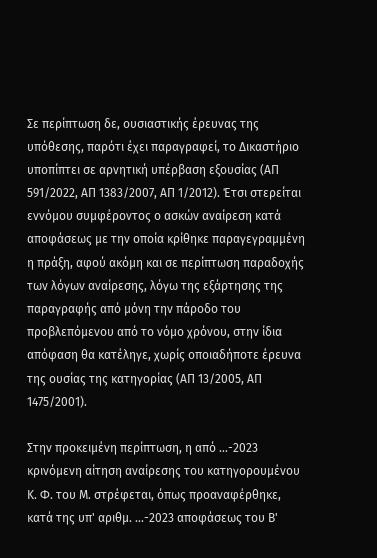Σε περίπτωση δε, ουσιαστικής έρευνας της υπόθεσης, παρότι έχει παραγραφεί, το Δικαστήριο υποπίπτει σε αρνητική υπέρβαση εξουσίας (ΑΠ 591/2022, ΑΠ 1383/2007, ΑΠ 1/2012). Έτσι στερείται εννόμου συμφέροντος ο ασκών αναίρεση κατά αποφάσεως με την οποία κρίθηκε παραγεγραμμένη η πράξη, αφού ακόμη και σε περίπτωση παραδοχής των λόγων αναίρεσης, λόγω της εξάρτησης της παραγραφής από μόνη την πάροδο του προβλεπόμενου από το νόμο χρόνου, στην ίδια απόφαση θα κατέληγε, χωρίς οποιαδήποτε έρευνα της ουσίας της κατηγορίας (ΑΠ 13/2005, ΑΠ 1475/2001).

Στην προκειμένη περίπτωση, η από ...-2023 κρινόμενη αίτηση αναίρεσης του κατηγορουμένου Κ. Φ. του Μ. στρέφεται, όπως προαναφέρθηκε, κατά της υπ' αριθμ. ...-2023 αποφάσεως του Β'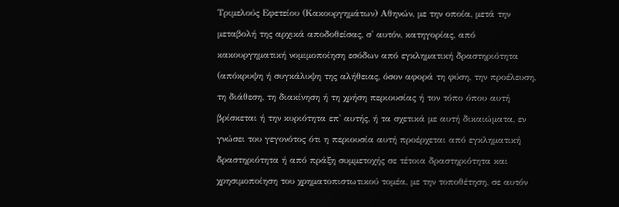Τριμελούς Εφετείου (Κακουργημάτων) Αθηνών, με την οποία, μετά την μεταβολή της αρχικά αποδοθείσας, σ' αυτόν, κατηγορίας, από κακουργηματική νομιμοποίηση εσόδων από εγκληματική δραστηριότητα (απόκρυψη ή συγκάλυψη της αλήθειας, όσον αφορά τη φύση, την προέλευση, τη διάθεση, τη διακίνηση ή τη χρήση περιουσίας ή τον τόπο όπου αυτή βρίσκεται ή την κυριότητα επ' αυτής, ή τα σχετικά με αυτή δικαιώματα, εν γνώσει του γεγονότος ότι η περιουσία αυτή προέρχεται από εγκληματική δραστηριότητα ή από πράξη συμμετοχής σε τέτοια δραστηριότητα και χρησιμοποίηση του χρηματοπιστωτικού τομέα, με την τοποθέτηση, σε αυτόν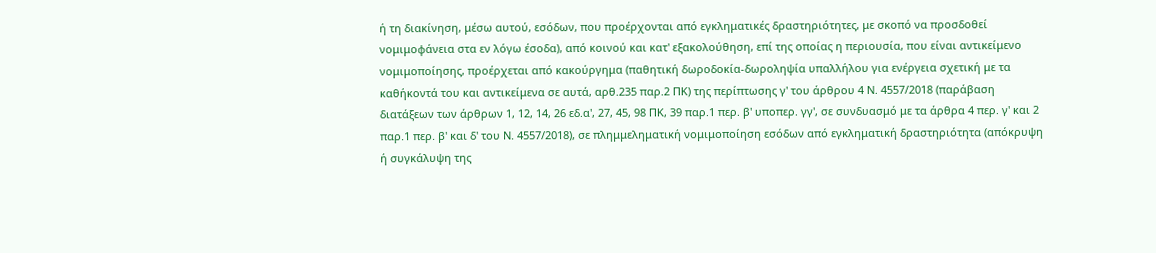ή τη διακίνηση, μέσω αυτού, εσόδων, που προέρχονται από εγκληματικές δραστηριότητες, με σκοπό να προσδοθεί νομιμοφάνεια στα εν λόγω έσοδα), από κοινού και κατ' εξακολούθηση, επί της οποίας η περιουσία, που είναι αντικείμενο νομιμοποίησης, προέρχεται από κακούργημα (παθητική δωροδοκία-δωροληψία υπαλλήλου για ενέργεια σχετική με τα καθήκοντά του και αντικείμενα σε αυτά, αρθ.235 παρ.2 ΠΚ) της περίπτωσης γ' του άρθρου 4 Ν. 4557/2018 (παράβαση διατάξεων των άρθρων 1, 12, 14, 26 εδ.α', 27, 45, 98 ΠΚ, 39 παρ.1 περ. β' υποπερ. γγ', σε συνδυασμό με τα άρθρα 4 περ. γ' και 2 παρ.1 περ. β' και δ' του Ν. 4557/2018), σε πλημμεληματική νομιμοποίηση εσόδων από εγκληματική δραστηριότητα (απόκρυψη ή συγκάλυψη της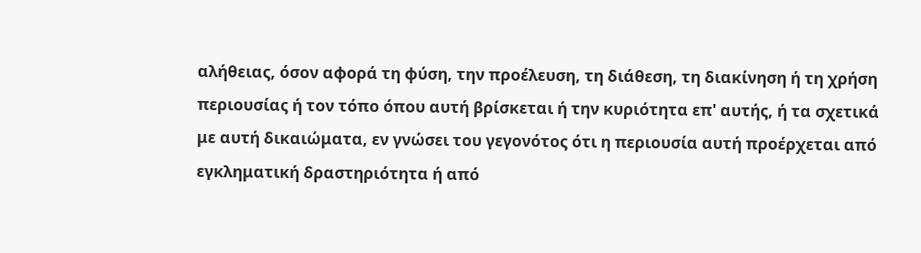αλήθειας, όσον αφορά τη φύση, την προέλευση, τη διάθεση, τη διακίνηση ή τη χρήση περιουσίας ή τον τόπο όπου αυτή βρίσκεται ή την κυριότητα επ' αυτής, ή τα σχετικά με αυτή δικαιώματα, εν γνώσει του γεγονότος ότι η περιουσία αυτή προέρχεται από εγκληματική δραστηριότητα ή από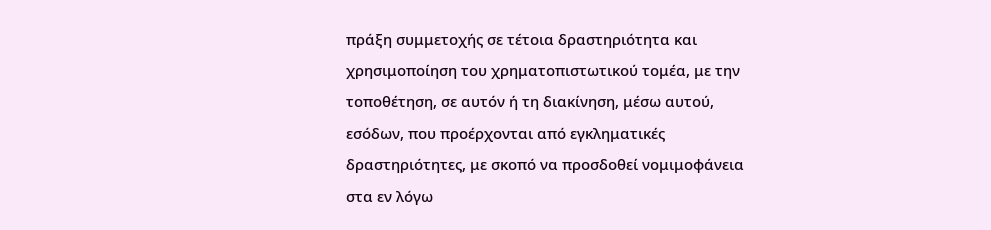πράξη συμμετοχής σε τέτοια δραστηριότητα και χρησιμοποίηση του χρηματοπιστωτικού τομέα, με την τοποθέτηση, σε αυτόν ή τη διακίνηση, μέσω αυτού, εσόδων, που προέρχονται από εγκληματικές δραστηριότητες, με σκοπό να προσδοθεί νομιμοφάνεια στα εν λόγω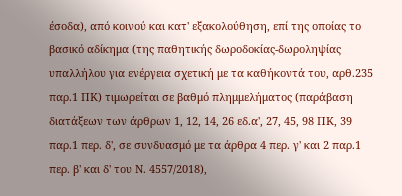έσοδα), από κοινού και κατ' εξακολούθηση, επί της οποίας το βασικό αδίκημα (της παθητικής δωροδοκίας-δωροληψίας υπαλλήλου για ενέργεια σχετική με τα καθήκοντά του, αρθ.235 παρ.1 ΠΚ) τιμωρείται σε βαθμό πλημμελήματος (παράβαση διατάξεων των άρθρων 1, 12, 14, 26 εδ.α', 27, 45, 98 ΠΚ, 39 παρ.1 περ. δ', σε συνδυασμό με τα άρθρα 4 περ. γ' και 2 παρ.1 περ. β' και δ' του Ν. 4557/2018),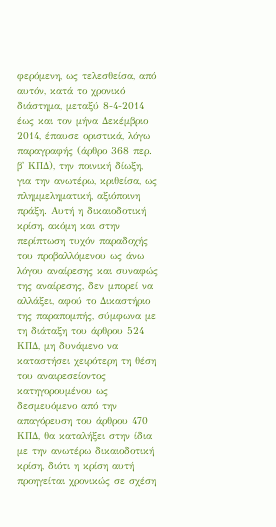φερόμενη, ως τελεσθείσα, από αυτόν, κατά το χρονικό διάστημα, μεταξύ 8-4-2014 έως και τον μήνα Δεκέμβριο 2014, έπαυσε οριστικά, λόγω παραγραφής (άρθρο 368 περ. β' ΚΠΔ), την ποινική δίωξη, για την ανωτέρω, κριθείσα, ως πλημμεληματική, αξιόποινη πράξη. Αυτή η δικαιοδοτική κρίση, ακόμη και στην περίπτωση τυχόν παραδοχής του προβαλλόμενου ως άνω λόγου αναίρεσης και συναφώς της αναίρεσης, δεν μπορεί να αλλάξει, αφού το Δικαστήριο της παραπομπής, σύμφωνα με τη διάταξη του άρθρου 524 ΚΠΔ, μη δυνάμενο να καταστήσει χειρότερη τη θέση του αναιρεσείοντος κατηγορουμένου ως δεσμευόμενο από την απαγόρευση του άρθρου 470 ΚΠΔ, θα καταλήξει στην ίδια με την ανωτέρω δικαιοδοτική κρίση, διότι η κρίση αυτή προηγείται χρονικώς σε σχέση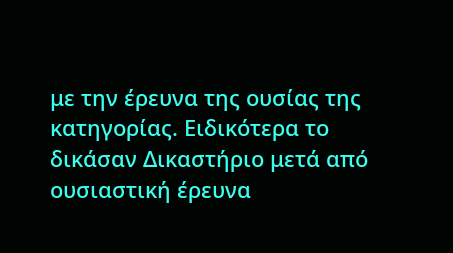με την έρευνα της ουσίας της κατηγορίας. Ειδικότερα το δικάσαν Δικαστήριο μετά από ουσιαστική έρευνα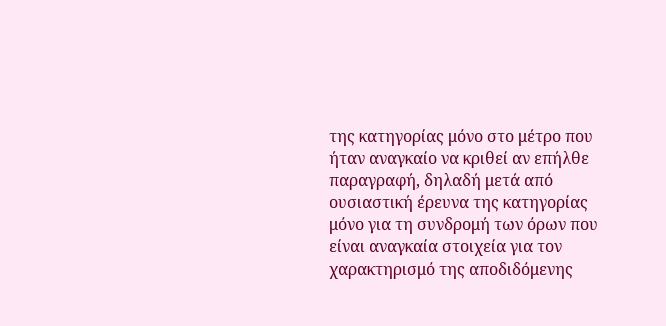της κατηγορίας μόνο στο μέτρο που ήταν αναγκαίο να κριθεί αν επήλθε παραγραφή, δηλαδή μετά από ουσιαστική έρευνα της κατηγορίας μόνο για τη συνδρομή των όρων που είναι αναγκαία στοιχεία για τον χαρακτηρισμό της αποδιδόμενης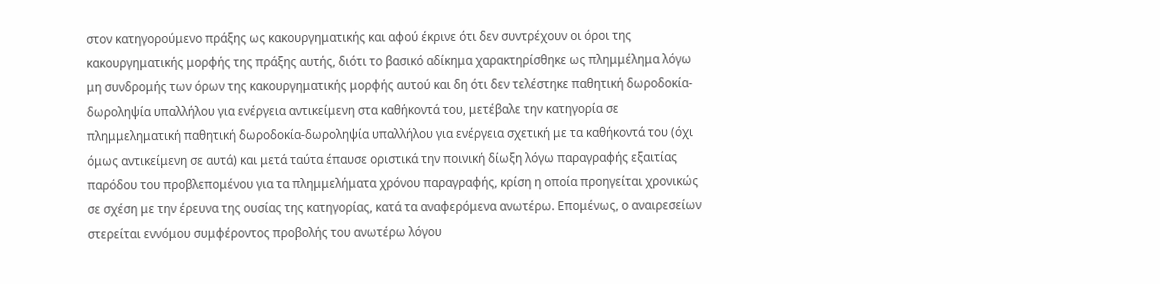στον κατηγορούμενο πράξης ως κακουργηματικής και αφού έκρινε ότι δεν συντρέχουν οι όροι της κακουργηματικής μορφής της πράξης αυτής, διότι το βασικό αδίκημα χαρακτηρίσθηκε ως πλημμέλημα λόγω μη συνδρομής των όρων της κακουργηματικής μορφής αυτού και δη ότι δεν τελέστηκε παθητική δωροδοκία-δωροληψία υπαλλήλου για ενέργεια αντικείμενη στα καθήκοντά του, μετέβαλε την κατηγορία σε πλημμεληματική παθητική δωροδοκία-δωροληψία υπαλλήλου για ενέργεια σχετική με τα καθήκοντά του (όχι όμως αντικείμενη σε αυτά) και μετά ταύτα έπαυσε οριστικά την ποινική δίωξη λόγω παραγραφής εξαιτίας παρόδου του προβλεπομένου για τα πλημμελήματα χρόνου παραγραφής, κρίση η οποία προηγείται χρονικώς σε σχέση με την έρευνα της ουσίας της κατηγορίας, κατά τα αναφερόμενα ανωτέρω. Επομένως, ο αναιρεσείων στερείται εννόμου συμφέροντος προβολής του ανωτέρω λόγου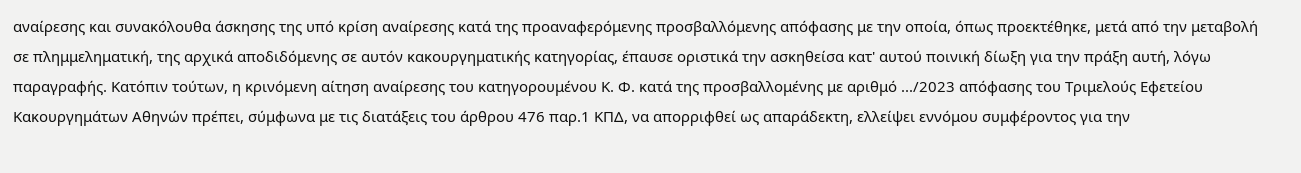αναίρεσης και συνακόλουθα άσκησης της υπό κρίση αναίρεσης κατά της προαναφερόμενης προσβαλλόμενης απόφασης με την οποία, όπως προεκτέθηκε, μετά από την μεταβολή σε πλημμεληματική, της αρχικά αποδιδόμενης σε αυτόν κακουργηματικής κατηγορίας, έπαυσε οριστικά την ασκηθείσα κατ' αυτού ποινική δίωξη για την πράξη αυτή, λόγω παραγραφής. Κατόπιν τούτων, η κρινόμενη αίτηση αναίρεσης του κατηγορουμένου Κ. Φ. κατά της προσβαλλομένης με αριθμό .../2023 απόφασης του Τριμελούς Εφετείου Κακουργημάτων Αθηνών πρέπει, σύμφωνα με τις διατάξεις του άρθρου 476 παρ.1 ΚΠΔ, να απορριφθεί ως απαράδεκτη, ελλείψει εννόμου συμφέροντος για την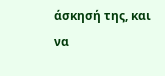άσκησή της, και να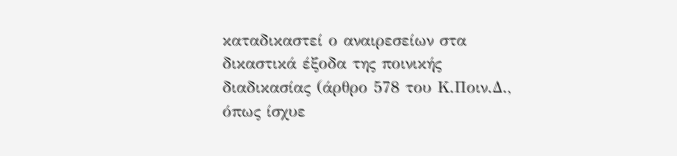καταδικαστεί ο αναιρεσείων στα δικαστικά έξοδα της ποινικής διαδικασίας (άρθρο 578 του Κ.Ποιν.Δ., όπως ίσχυε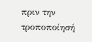πριν την τροποποίησή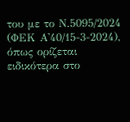του με το Ν.5095/2024 (ΦΕΚ Α'40/15-3-2024), όπως ορίζεται ειδικότερα στο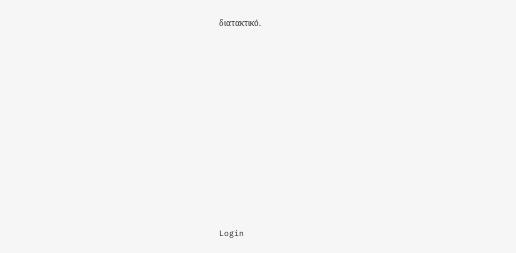διατακτικό.













Login